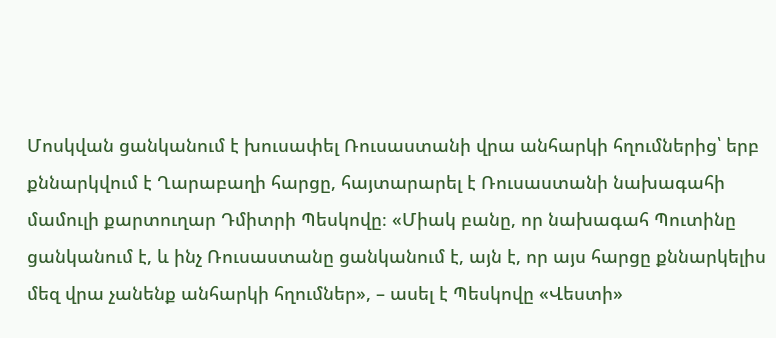Մոսկվան ցանկանում է խուսափել Ռուսաստանի վրա անհարկի հղումներից՝ երբ քննարկվում է Ղարաբաղի հարցը, հայտարարել է Ռուսաստանի նախագահի մամուլի քարտուղար Դմիտրի Պեսկովը։ «Միակ բանը, որ նախագահ Պուտինը ցանկանում է, և ինչ Ռուսաստանը ցանկանում է, այն է, որ այս հարցը քննարկելիս մեզ վրա չանենք անհարկի հղումներ», – ասել է Պեսկովը «Վեստի»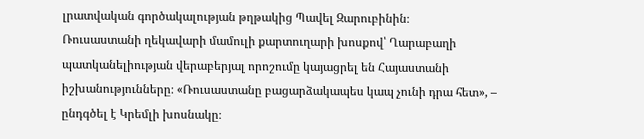լրատվական գործակալության թղթակից Պավել Զարուբինին։
Ռուսաստանի ղեկավարի մամուլի քարտուղարի խոսքով՝ Ղարաբաղի պատկանելիության վերաբերյալ որոշումը կայացրել են Հայաստանի իշխանությունները։ «Ռուսաստանը բացարձակապես կապ չունի դրա հետ», – ընդգծել է Կրեմլի խոսնակը։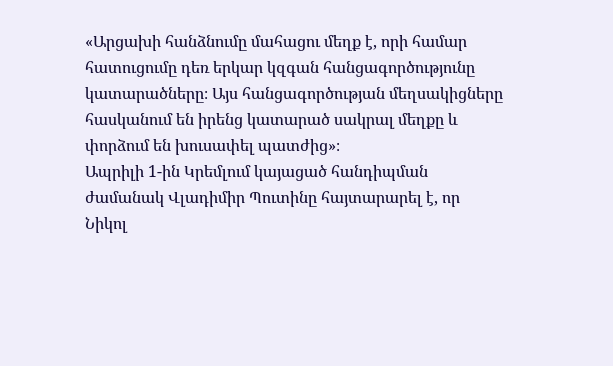«Արցախի հանձնումը մահացու մեղք է, որի համար հատուցումը դեռ երկար կզգան հանցագործությունը կատարածները։ Այս հանցագործության մեղսակիցները հասկանում են իրենց կատարած սակրալ մեղքը և փորձում են խուսափել պատժից»։
Ապրիլի 1-ին Կրեմլում կայացած հանդիպման ժամանակ Վլադիմիր Պուտինը հայտարարել է, որ Նիկոլ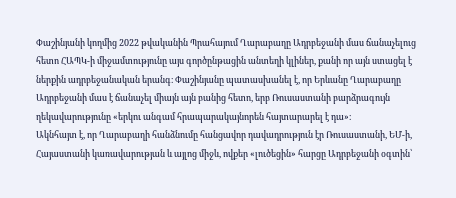Փաշինյանի կողմից 2022 թվականին Պրահայում Ղարաբաղը Ադրբեջանի մաս ճանաչելուց հետո ՀԱՊԿ-ի միջամտությունը այս գործընթացին անտեղի կլիներ, քանի որ այն ստացել է ներքին ադրբեջանական երանգ։ Փաշինյանը պատասխանել է, որ Երևանը Ղարաբաղը Ադրբեջանի մաս է ճանաչել միայն այն բանից հետո, երբ Ռուսաստանի բարձրագույն ղեկավարությունը «երկու անգամ հրապարակայնորեն հայտարարել է դա»։
Ակնհայտ է, որ Ղարաբաղի հանձնումը հանցավոր դավադրություն էր Ռուսաստանի, ԵՄ-ի, Հայաստանի կառավարության և այլոց միջև, ովքեր «լուծեցին» հարցը Ադրբեջանի օգտին՝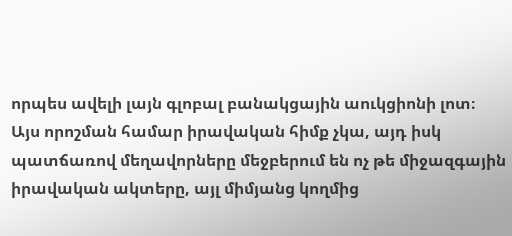որպես ավելի լայն գլոբալ բանակցային աուկցիոնի լոտ։
Այս որոշման համար իրավական հիմք չկա, այդ իսկ պատճառով մեղավորները մեջբերում են ոչ թե միջազգային իրավական ակտերը, այլ միմյանց կողմից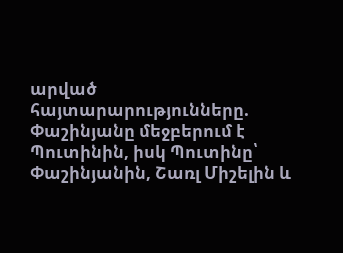արված հայտարարությունները. Փաշինյանը մեջբերում է Պուտինին, իսկ Պուտինը՝ Փաշինյանին, Շառլ Միշելին և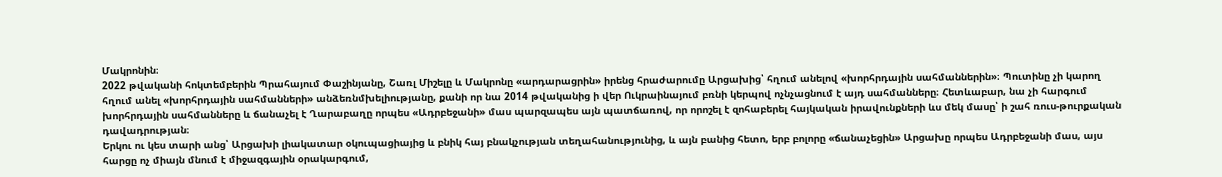Մակրոնին։
2022 թվականի հոկտեմբերին Պրահայում Փաշինյանը, Շառլ Միշելը և Մակրոնը «արդարացրին» իրենց հրաժարումը Արցախից՝ հղում անելով «խորհրդային սահմաններին»։ Պուտինը չի կարող հղում անել «խորհրդային սահմանների» անձեռնմխելիությանը, քանի որ նա 2014 թվականից ի վեր Ուկրաինայում բռնի կերպով ոչնչացնում է այդ սահմանները։ Հետևաբար, նա չի հարգում խորհրդային սահմանները և ճանաչել է Ղարաբաղը որպես «Ադրբեջանի» մաս պարզապես այն պատճառով, որ որոշել է զոհաբերել հայկական իրավունքների ևս մեկ մասը՝ ի շահ ռուս-թուրքական դավադրության։
Երկու ու կես տարի անց՝ Արցախի լիակատար օկուպացիայից և բնիկ հայ բնակչության տեղահանությունից, և այն բանից հետո, երբ բոլորը «ճանաչեցին» Արցախը որպես Ադրբեջանի մաս, այս հարցը ոչ միայն մնում է միջազգային օրակարգում,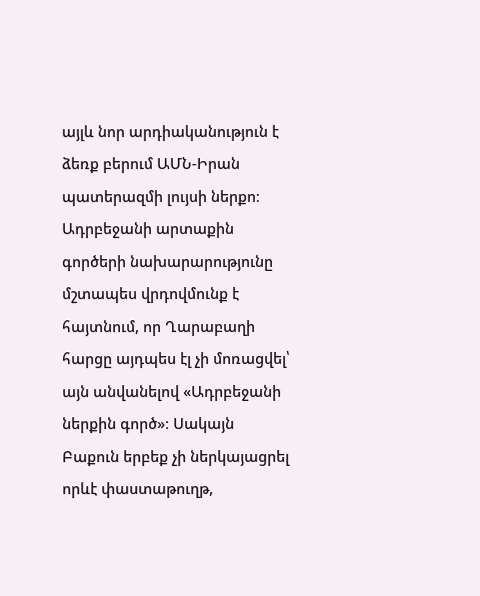այլև նոր արդիականություն է ձեռք բերում ԱՄՆ-Իրան պատերազմի լույսի ներքո։
Ադրբեջանի արտաքին գործերի նախարարությունը մշտապես վրդովմունք է հայտնում, որ Ղարաբաղի հարցը այդպես էլ չի մոռացվել՝ այն անվանելով «Ադրբեջանի ներքին գործ»։ Սակայն Բաքուն երբեք չի ներկայացրել որևէ փաստաթուղթ,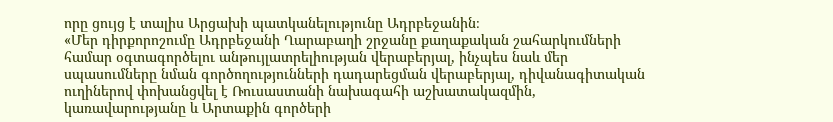որը ցույց է տալիս Արցախի պատկանելությունը Ադրբեջանին։
«Մեր դիրքորոշումը Ադրբեջանի Ղարաբաղի շրջանը քաղաքական շահարկումների համար օգտագործելու անթույլատրելիության վերաբերյալ, ինչպես նաև մեր սպասումները նման գործողությունների դադարեցման վերաբերյալ, դիվանագիտական ուղիներով փոխանցվել է Ռուսաստանի նախագահի աշխատակազմին, կառավարությանը և Արտաքին գործերի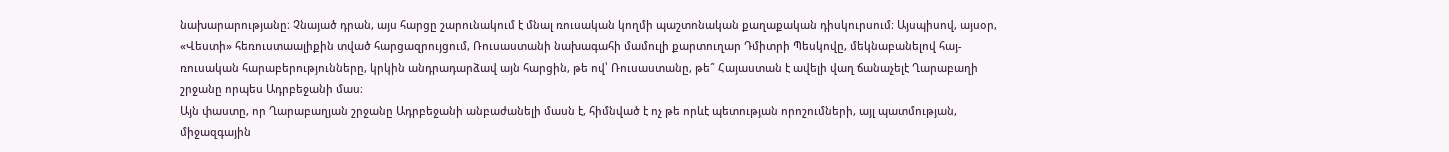նախարարությանը։ Չնայած դրան, այս հարցը շարունակում է մնալ ռուսական կողմի պաշտոնական քաղաքական դիսկուրսում։ Այսպիսով, այսօր, «Վեստի» հեռուստաալիքին տված հարցազրույցում, Ռուսաստանի նախագահի մամուլի քարտուղար Դմիտրի Պեսկովը, մեկնաբանելով հայ-ռուսական հարաբերությունները, կրկին անդրադարձավ այն հարցին, թե ով՝ Ռուսաստանը, թե՞ Հայաստան է ավելի վաղ ճանաչելէ Ղարաբաղի շրջանը որպես Ադրբեջանի մաս։
Այն փաստը, որ Ղարաբաղյան շրջանը Ադրբեջանի անբաժանելի մասն է, հիմնված է ոչ թե որևէ պետության որոշումների, այլ պատմության, միջազգային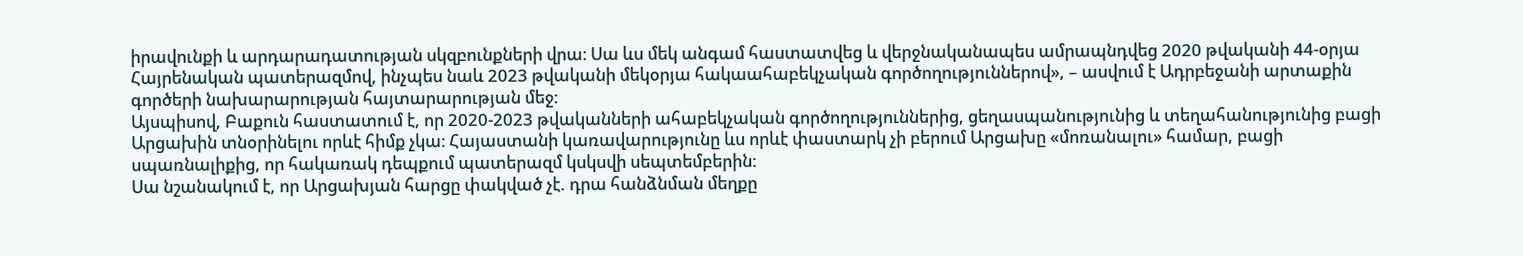իրավունքի և արդարադատության սկզբունքների վրա։ Սա ևս մեկ անգամ հաստատվեց և վերջնականապես ամրապնդվեց 2020 թվականի 44-օրյա Հայրենական պատերազմով, ինչպես նաև 2023 թվականի մեկօրյա հակաահաբեկչական գործողություններով», – ասվում է Ադրբեջանի արտաքին գործերի նախարարության հայտարարության մեջ։
Այսպիսով, Բաքուն հաստատում է, որ 2020-2023 թվականների ահաբեկչական գործողություններից, ցեղասպանությունից և տեղահանությունից բացի Արցախին տնօրինելու որևէ հիմք չկա։ Հայաստանի կառավարությունը ևս որևէ փաստարկ չի բերում Արցախը «մոռանալու» համար, բացի սպառնալիքից, որ հակառակ դեպքում պատերազմ կսկսվի սեպտեմբերին։
Սա նշանակում է, որ Արցախյան հարցը փակված չէ. դրա հանձնման մեղքը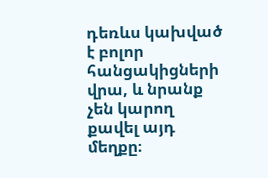դեռևս կախված է բոլոր հանցակիցների վրա, և նրանք չեն կարող քավել այդ մեղքը։